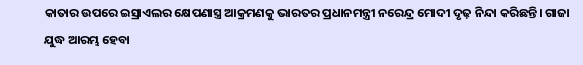କାତାର ଉପରେ ଇସ୍ରାଏଲର କ୍ଷେପଣାସ୍ତ୍ର ଆକ୍ରମଣକୁ ଭାରତର ପ୍ରଧାନମନ୍ତ୍ରୀ ନରେନ୍ଦ୍ର ମୋଦୀ ଦୃଢ଼ ନିନ୍ଦା କରିଛନ୍ତି। ଗାଜା ଯୁଦ୍ଧ ଆରମ୍ଭ ହେବା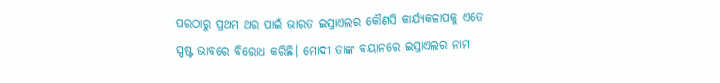ପରଠାରୁ ପ୍ରଥମ ଥର ପାଇଁ ଭାରତ ଇସ୍ରାଏଲର କୌଣସି କାର୍ଯ୍ୟକଳାପକୁ ଏତେ ସ୍ପଷ୍ଟ ଭାବରେ ବିରୋଧ କରିଛି। ମୋଦୀ ତାଙ୍କ ବୟାନରେ ଇସ୍ରାଏଲର ନାମ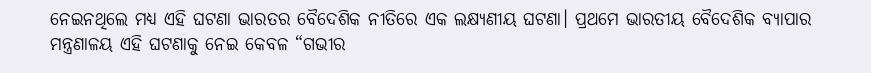ନେଇନଥିଲେ ମଧ୍ୟ ଏହି ଘଟଣା ଭାରତର ବୈଦେଶିକ ନୀତିରେ ଏକ ଲକ୍ଷ୍ୟଣୀୟ ଘଟଣା। ପ୍ରଥମେ ଭାରତୀୟ ବୈଦେଶିକ ବ୍ୟାପାର ମନ୍ତ୍ରଣାଳୟ ଏହି ଘଟଣାକୁ ନେଇ କେବଳ “ଗଭୀର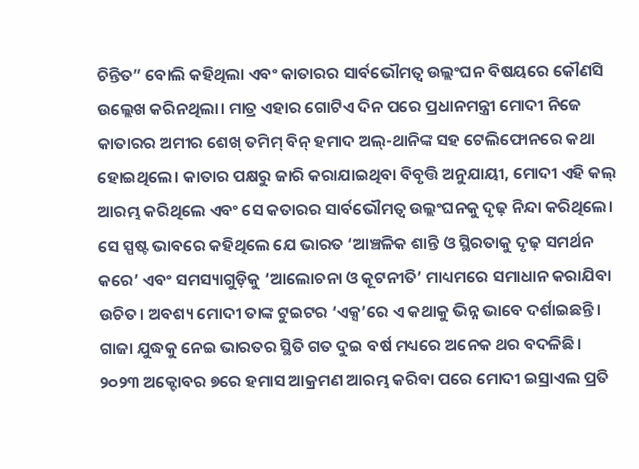ଚିନ୍ତିତ” ବୋଲି କହିଥିଲା ଏବଂ କାତାରର ସାର୍ବଭୌମତ୍ୱ ଉଲ୍ଲଂଘନ ବିଷୟରେ କୌଣସି ଉଲ୍ଲେଖ କରିନଥିଲା। ମାତ୍ର ଏହାର ଗୋଟିଏ ଦିନ ପରେ ପ୍ରଧାନମନ୍ତ୍ରୀ ମୋଦୀ ନିଜେ କାତାରର ଅମୀର ଶେଖ୍ ତମିମ୍ ବିନ୍ ହମାଦ ଅଲ୍-ଥାନିଙ୍କ ସହ ଟେଲିଫୋନରେ କଥା ହୋଇଥିଲେ। କାତାର ପକ୍ଷରୁ ଜାରି କରାଯାଇଥିବା ବିବୃତ୍ତି ଅନୁଯାୟୀ, ମୋଦୀ ଏହି କଲ୍ ଆରମ୍ଭ କରିଥିଲେ ଏବଂ ସେ କତାରର ସାର୍ବଭୌମତ୍ୱ ଉଲ୍ଲଂଘନକୁ ଦୃଢ଼ ନିନ୍ଦା କରିଥିଲେ। ସେ ସ୍ପଷ୍ଟ ଭାବରେ କହିଥିଲେ ଯେ ଭାରତ ‘ଆଞ୍ଚଳିକ ଶାନ୍ତି ଓ ସ୍ଥିରତାକୁ ଦୃଢ଼ ସମର୍ଥନ କରେ’ ଏବଂ ସମସ୍ୟାଗୁଡ଼ିକୁ ‘ଆଲୋଚନା ଓ କୂଟନୀତି’ ମାଧ୍ୟମରେ ସମାଧାନ କରାଯିବା ଉଚିତ। ଅବଶ୍ୟ ମୋଦୀ ତାଙ୍କ ଟୁଇଟର ‘ଏକ୍ସ’ରେ ଏ କଥାକୁ ଭିନ୍ନ ଭାବେ ଦର୍ଶାଇଛନ୍ତି।
ଗାଜା ଯୁଦ୍ଧକୁ ନେଇ ଭାରତର ସ୍ଥିତି ଗତ ଦୁଇ ବର୍ଷ ମଧ୍ୟରେ ଅନେକ ଥର ବଦଳିଛି। ୨୦୨୩ ଅକ୍ଟୋବର ୭ରେ ହମାସ ଆକ୍ରମଣ ଆରମ୍ଭ କରିବା ପରେ ମୋଦୀ ଇସ୍ରାଏଲ ପ୍ରତି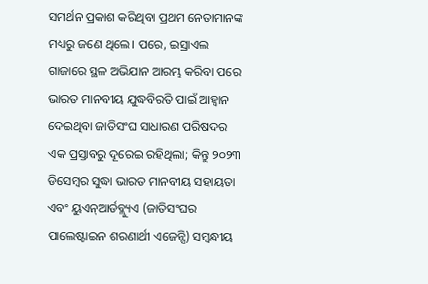ସମର୍ଥନ ପ୍ରକାଶ କରିଥିବା ପ୍ରଥମ ନେତାମାନଙ୍କ ମଧ୍ୟରୁ ଜଣେ ଥିଲେ। ପରେ, ଇସ୍ରାଏଲ ଗାଜାରେ ସ୍ଥଳ ଅଭିଯାନ ଆରମ୍ଭ କରିବା ପରେ ଭାରତ ମାନବୀୟ ଯୁଦ୍ଧବିରତି ପାଇଁ ଆହ୍ବାନ ଦେଇଥିବା ଜାତିସଂଘ ସାଧାରଣ ପରିଷଦର ଏକ ପ୍ରସ୍ତାବରୁ ଦୂରେଇ ରହିଥିଲା; କିନ୍ତୁ ୨୦୨୩ ଡିସେମ୍ବର ସୁଦ୍ଧା ଭାରତ ମାନବୀୟ ସହାୟତା ଏବଂ ୟୁଏନ୍ଆର୍ଡବ୍ଲ୍ୟୁଏ (ଜାତିସଂଘର ପାଲେଷ୍ଟାଇନ ଶରଣାର୍ଥୀ ଏଜେନ୍ସି) ସମ୍ବନ୍ଧୀୟ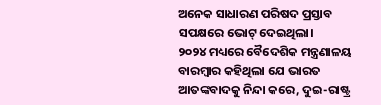ଅନେକ ସାଧାରଣ ପରିଷଦ ପ୍ରସ୍ତାବ ସପକ୍ଷରେ ଭୋଟ୍ ଦେଇଥିଲା।
୨୦୨୪ ମଧ୍ୟରେ ବୈଦେଶିକ ମନ୍ତ୍ରଣାଳୟ ବାରମ୍ବାର କହିଥିଲା ଯେ ଭାରତ ଆତଙ୍କବାଦକୁ ନିନ୍ଦା କରେ, ଦୁଇ-ରାଷ୍ଟ୍ର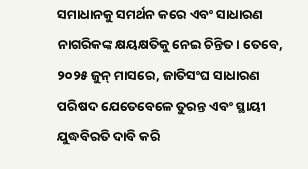ସମାଧାନକୁ ସମର୍ଥନ କରେ ଏବଂ ସାଧାରଣ ନାଗରିକଙ୍କ କ୍ଷୟକ୍ଷତିକୁ ନେଇ ଚିନ୍ତିତ। ତେବେ, ୨୦୨୫ ଜୁନ୍ ମାସରେ, ଜାତିସଂଘ ସାଧାରଣ ପରିଷଦ ଯେତେବେଳେ ତୁରନ୍ତ ଏବଂ ସ୍ଥାୟୀ ଯୁଦ୍ଧବିରତି ଦାବି କରି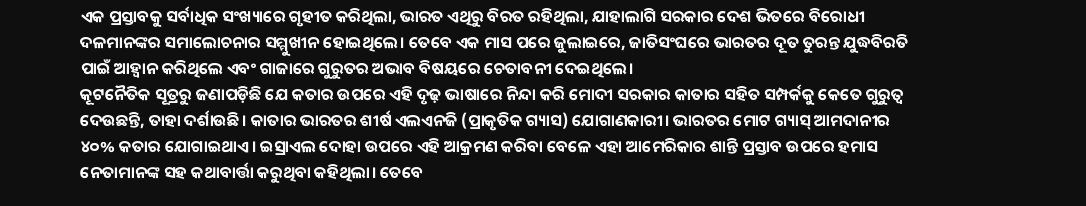ଏକ ପ୍ରସ୍ତାବକୁ ସର୍ବାଧିକ ସଂଖ୍ୟାରେ ଗୃହୀତ କରିଥିଲା, ଭାରତ ଏଥିରୁ ବିରତ ରହିଥିଲା, ଯାହାଲାଗି ସରକାର ଦେଶ ଭିତରେ ବିରୋଧୀ ଦଳମାନଙ୍କର ସମାଲୋଚନାର ସମ୍ମୁଖୀନ ହୋଇଥିଲେ। ତେବେ ଏକ ମାସ ପରେ ଜୁଲାଇରେ, ଜାତିସଂଘରେ ଭାରତର ଦୂତ ତୁରନ୍ତ ଯୁଦ୍ଧବିରତି ପାଇଁ ଆହ୍ୱାନ କରିଥିଲେ ଏବଂ ଗାଜାରେ ଗୁରୁତର ଅଭାବ ବିଷୟରେ ଚେତାବନୀ ଦେଇଥିଲେ।
କୂଟନୈତିକ ସୂତ୍ରରୁ ଜଣାପଡ଼ିଛି ଯେ କତାର ଉପରେ ଏହି ଦୃଢ଼ ଭାଷାରେ ନିନ୍ଦା କରି ମୋଦୀ ସରକାର କାତାର ସହିତ ସମ୍ପର୍କକୁ କେତେ ଗୁରୁତ୍ୱ ଦେଉଛନ୍ତି, ତାହା ଦର୍ଶାଉଛି। କାତାର ଭାରତର ଶୀର୍ଷ ଏଲଏନଜି (ପ୍ରାକୃତିକ ଗ୍ୟାସ) ଯୋଗାଣକାରୀ। ଭାରତର ମୋଟ ଗ୍ୟାସ୍ ଆମଦାନୀର ୪୦% କତାର ଯୋଗାଇଥାଏ। ଇସ୍ରାଏଲ ଦୋହା ଉପରେ ଏହି ଆକ୍ରମଣ କରିବା ବେଳେ ଏହା ଆମେରିକାର ଶାନ୍ତି ପ୍ରସ୍ତାବ ଉପରେ ହମାସ ନେତାମାନଙ୍କ ସହ କଥାବାର୍ତ୍ତା କରୁଥିବା କହିଥିଲା। ତେବେ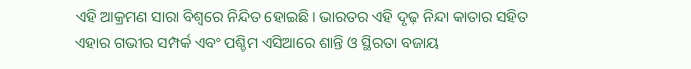ଏହି ଆକ୍ରମଣ ସାରା ବିଶ୍ୱରେ ନିନ୍ଦିତ ହୋଇଛି। ଭାରତର ଏହି ଦୃଢ଼ ନିନ୍ଦା କାତାର ସହିତ ଏହାର ଗଭୀର ସମ୍ପର୍କ ଏବଂ ପଶ୍ଚିମ ଏସିଆରେ ଶାନ୍ତି ଓ ସ୍ଥିରତା ବଜାୟ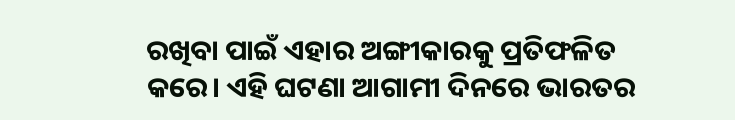ରଖିବା ପାଇଁ ଏହାର ଅଙ୍ଗୀକାରକୁ ପ୍ରତିଫଳିତ କରେ। ଏହି ଘଟଣା ଆଗାମୀ ଦିନରେ ଭାରତର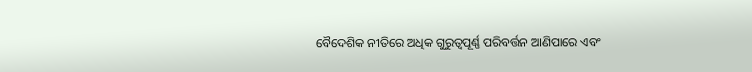ବୈଦେଶିକ ନୀତିରେ ଅଧିକ ଗୁରୁତ୍ୱପୂର୍ଣ୍ଣ ପରିବର୍ତ୍ତନ ଆଣିପାରେ ଏବଂ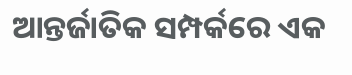ଆନ୍ତର୍ଜାତିକ ସମ୍ପର୍କରେ ଏକ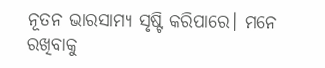ନୂତନ ଭାରସାମ୍ୟ ସୃଷ୍ଟି କରିପାରେ। ମନେ ରଖିବାକୁ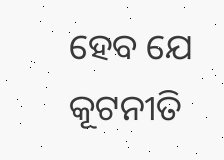ହେବ ଯେ କୂଟନୀତି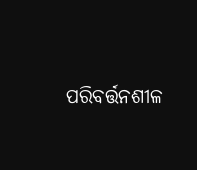ପରିବର୍ତ୍ତନଶୀଳ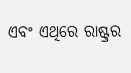ଏବଂ ଏଥିରେ ରାଷ୍ଟ୍ରର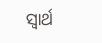ସ୍ବାର୍ଥ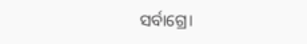ସର୍ବାଗ୍ରେ।